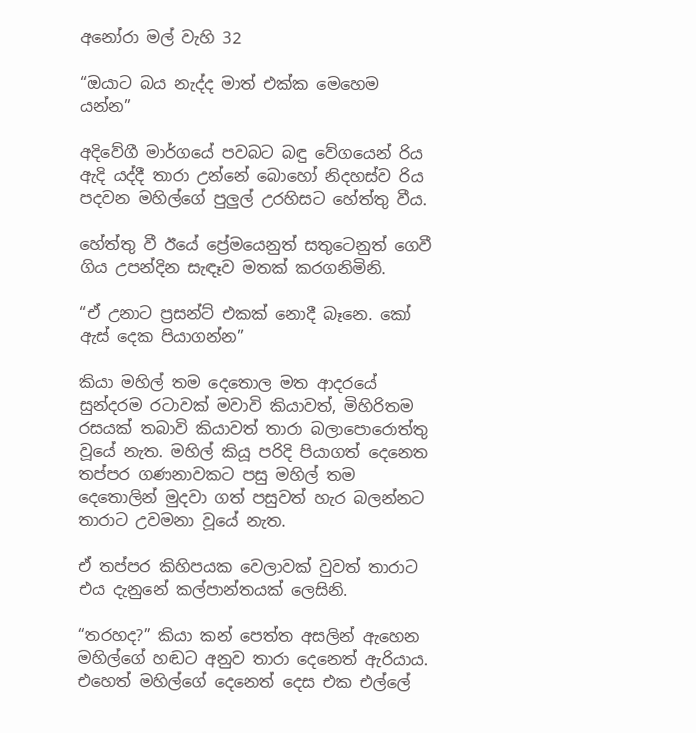අනෝරා මල් වැහි 32

“ඔයාට බය නැද්ද මාත් එක්ක මෙහෙම යන්න”

අදිවේගී මාර්ගයේ පවබට බඳු වේගයෙන් රිය ඇදි යද්දී තාරා උන්නේ බොහෝ නිදහස්ව රිය පදවන මහිල්ගේ පුලුල් උරහිසට හේත්තු වීය.

හේත්තු වී ඊයේ ප්‍රේමයෙනුත් සතුටෙනුත් ගෙවී ගිය උපන්දින සැඳෑව මතක් කරගනිමිනි.

“ඒ උනාට ප්‍රසන්ට් එකක් නොදී බෑනෙ. කෝ ඇස් දෙක පියාගන්න”

කියා මහිල් තම දෙතොල මත ආදරයේ සුන්දරම රටාවක් මවාවි කියාවත්, මිහිරිතම රසයක් තබාවි කියාවත් තාරා බලාපොරොත්තු වූයේ නැත. මහිල් කියූ පරිදි පියාගත් දෙනෙත තප්පර ගණනාවකට පසු මහිල් තම දෙතොලින් මුදවා ගත් පසුවත් හැර බලන්නට තාරාට උවමනා වූයේ නැත.

ඒ තප්පර කිහිපයක වෙලාවක් වුවත් තාරාට එය දැනුනේ කල්පාන්තයක් ලෙසිනි.

“තරහද?” කියා කන් පෙත්ත අසලින් ඇහෙන මහිල්ගේ හඬට අනුව තාරා දෙනෙත් ඇරියාය. එහෙත් මහිල්ගේ දෙනෙත් දෙස එක එල්ලේ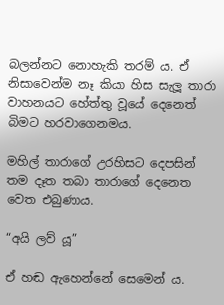බලන්නට නොහැකි තරම් ය. ඒ නිසාවෙන්ම නෑ කියා හිස සැලූ තාරා වාහනයට හේත්තු වූයේ දෙනෙත් බිමට හරවාගෙනමය.

මහිල් තාරාගේ උරහිසට දෙපසින් තම දෑත තබා තාරාගේ දෙනෙත වෙත එබුණාය.

“අයි ලව්‍ යූ”

ඒ හඬ ඇහෙන්නේ සෙමෙන්‍ ය.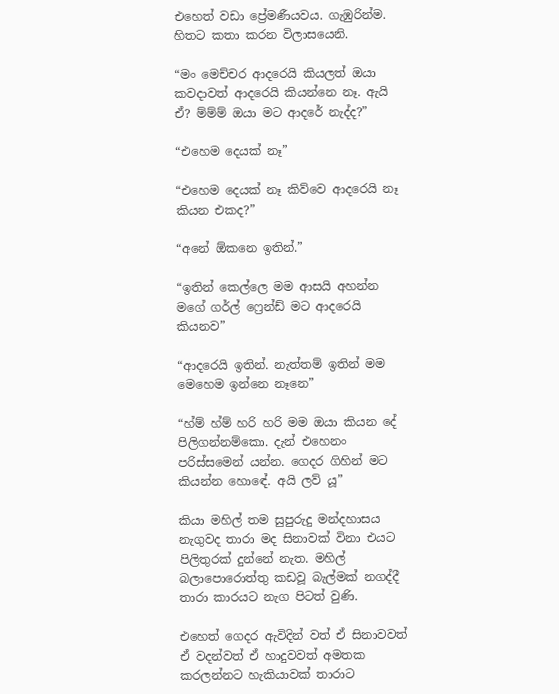එහෙත් වඩා ප්‍රේමණීයවය. ගැඹුරින්ම. හිතට කතා කරන විලාසයෙනි.

“මං මෙච්චර ආදරෙයි කියලත් ඔයා කවදාවත් ආදරෙයි කියන්නෙ නෑ. ඇයි ඒ? ම්ම්ම් ඔයා මට ආදරේ නැද්ද?”

“එහෙම දෙයක් නෑ”

“එහෙම දෙයක් නෑ කිව්වෙ ආදරෙයි නෑ කියන එකද?”

“අනේ ඕකනෙ ඉතින්.”

“ඉතින් කෙල්ලෙ මම ආසයි අහන්න මගේ ගර්ල් ෆ්‍රෙන්ඩ් මට ආදරෙයි කියනව”

“ආදරෙයි ඉතින්. නැත්තම් ඉතින් මම මෙහෙම ඉන්නෙ නෑනෙ”

“හ්ම් හ්ම් හරි හරි මම ඔයා කියන දේ පිලිගන්නම්කො. දැන් එහෙනං පරිස්සමෙන් යන්න. ගෙදර ගිහින් මට කියන්න හොඳේ. අයි ලව් යූ”

කියා මහිල් තම සුපුරුදු මන්දහාසය නැගුවද තාරා මද සිනාවක් විනා එයට පිලිතුරක් දුන්නේ නැත. මහිල් බලාපොරොත්තු කඩවූ බැල්මක් නගද්දී තාරා කාරයට නැග පිටත් වුණි.

එහෙත් ගෙදර ඇවිදින් වත් ඒ සිනාවවත් ඒ වදන්වත් ඒ හාදුවවත් අමතක කරලන්නට හැකියාවක් තාරාට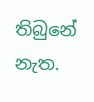තිබුනේ නැත.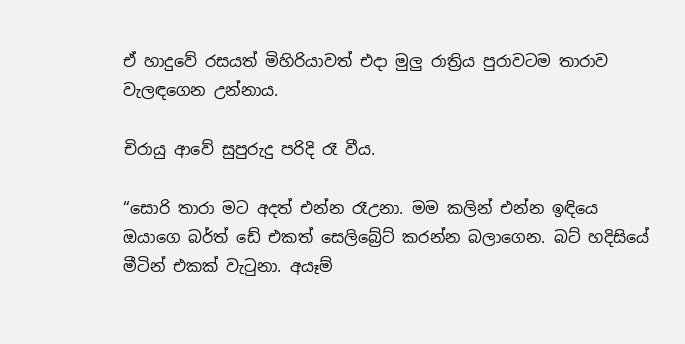ඒ හාදුවේ රසයත් මිහිරියාවත් එදා මුලු රාත්‍රිය පුරාවටම තාරාව වැලඳගෙන උන්නාය.

චිරායු ආවේ සුපුරුදු පරිදි රෑ වීය.

“සොරි තාරා මට අදත් එන්න රෑඋනා. මම කලින් එන්න ඉඳියෙ ඔයාගෙ බර්ත් ඩේ එකත් සෙලිබ්‍රේට් කරන්න බලාගෙන. බට් හදිසියේ මීටින් එකක් වැටුනා. අයෑම්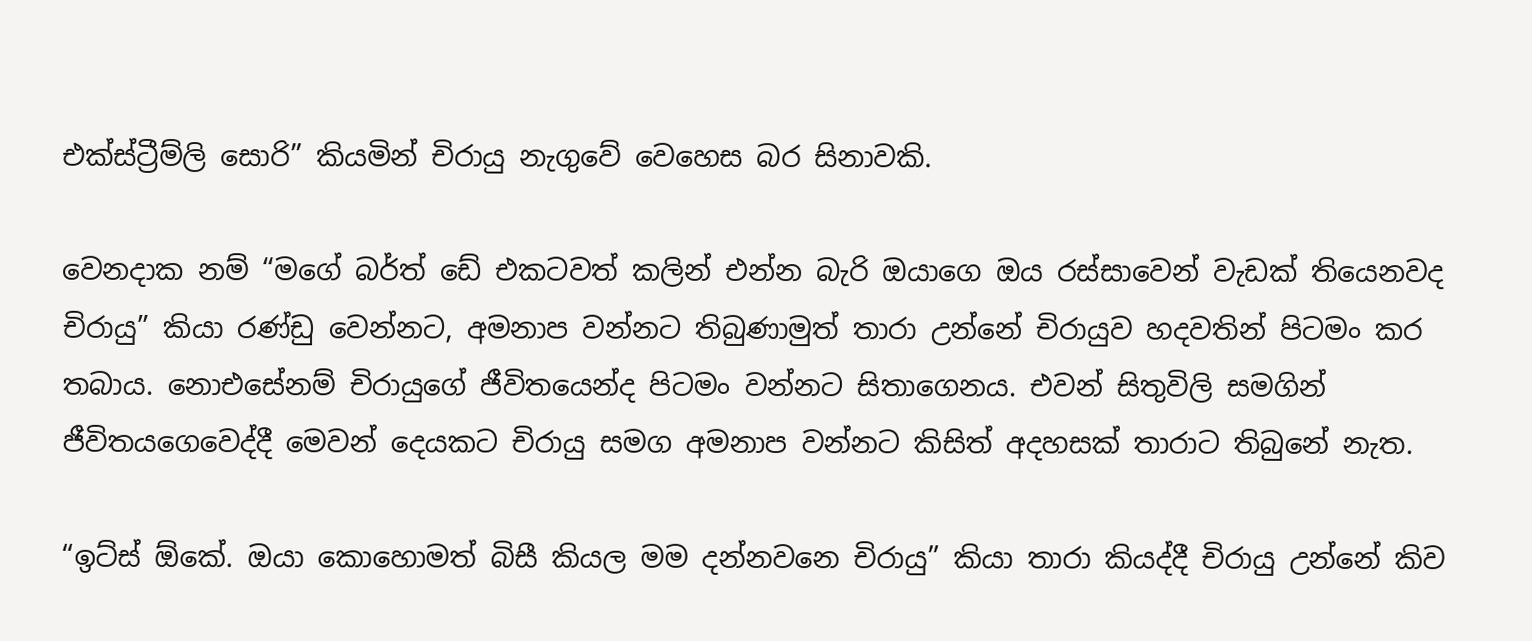එක්ස්ට්‍රීම්ලි සොරි” කියමින් චිරායු නැගුවේ වෙහෙස බර සිනාවකි.

වෙනදාක නම් “මගේ බර්ත් ඩේ එකටවත් කලින් එන්න බැරි ඔයාගෙ ඔය රස්සාවෙන් වැඩක් තියෙනවද චිරායු” කියා රණ්ඩු වෙන්නට, අමනාප වන්නට තිබුණාමුත් තාරා උන්නේ චිරායුව හදවතින් පිටමං කර තබාය. නොඑසේනම් චිරායුගේ ජීවිතයෙන්ද පිටමං වන්නට සිතාගෙනය. එවන් සිතුවිලි සමගින් ජීවිතයගෙවෙද්දී මෙවන් දෙයකට චිරායු සමග අමනාප වන්නට කිසිත් අදහසක් තාරාට තිබුනේ නැත.

“ඉට්ස් ඕකේ. ඔයා කොහොමත් බිසී කියල මම දන්නවනෙ චිරායු” කියා තාරා කියද්දී චිරායු උන්නේ කිව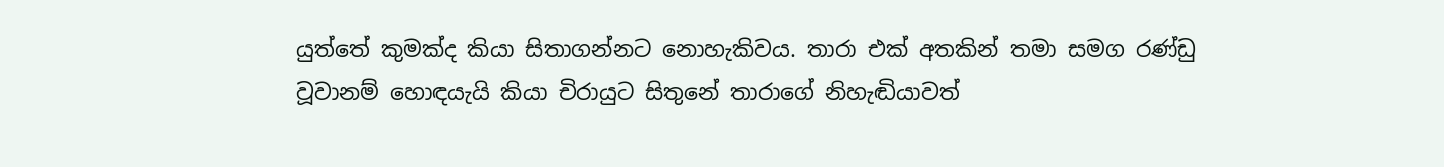යුත්තේ කුමක්ද කියා සිතාගන්නට නොහැකිවය. තාරා එක් අතකින් තමා සමග රණ්ඩු වූවානම් හොඳයැයි කියා චිරායුට සිතුනේ තාරාගේ නිහැඬියාවත්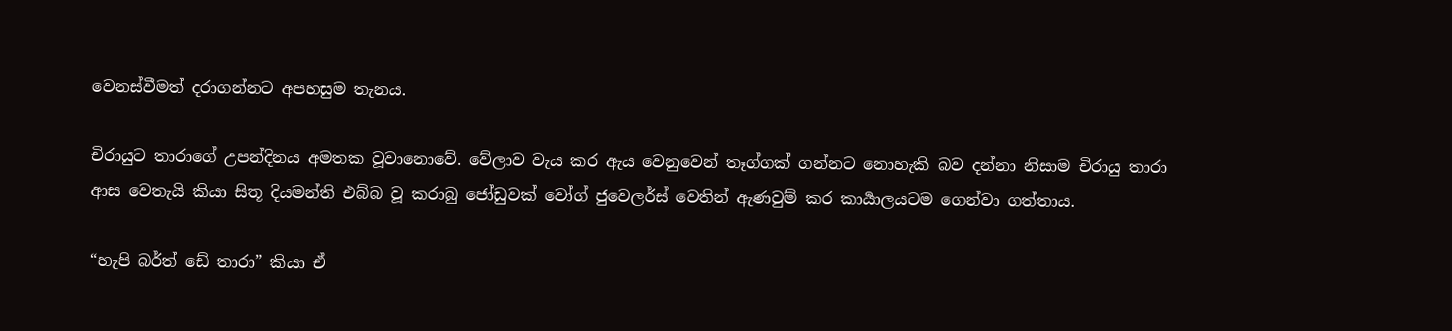වෙනස්වීමත් දරාගන්නට අපහසුම තැනය.

චිරායුට තාරාගේ උපන්දිනය අමතක වූවානොවේ. වේලාව වැය කර ඇය වෙනුවෙන් තෑග්ගක් ගන්නට නොහැකි බව දන්නා නිසාම චිරායු තාරා ආස වෙතැයි කියා සිතූ දියමන්ති එබ්බ වූ කරාබු ජෝඩුවක් වෝග් ජුවෙලර්ස් වෙතින් ඇණවුම් කර කාර්‍යාලයටම ගෙන්වා ගත්තාය.

“හැපි බර්ත් ඩේ තාරා” කියා ඒ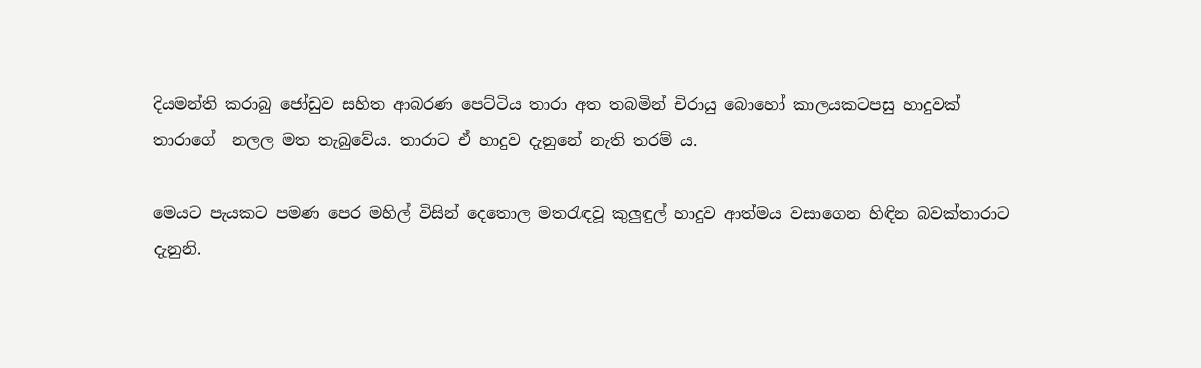දියමන්ති කරාබු ජෝඩුව සහිත ආබරණ පෙට්ටිය තාරා අත තබමින් චිරායු බොහෝ කාලයකටපසු හාදුවක් තාරාගේ  නලල මත තැබුවේය. තාරාට ඒ හාදුව දැනුනේ නැති තරම් ය.

මෙයට පැයකට පමණ පෙර මහිල් විසින් දෙතොල මතරැඳවූ කුලුඳුල් හාදුව ආත්මය වසාගෙන හිඳින බවක්තාරාට දැනුනි.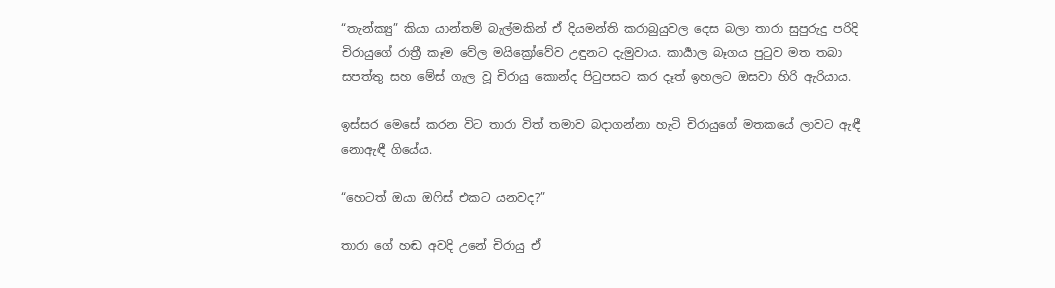“තැන්ක්‍යු” කියා යාන්තම් බැල්මකින් ඒ දියමන්ති කරාබුයුවල දෙස බලා තාරා සුපුරුදු පරිදි චිරායුගේ රාත්‍රී කෑම වේල මයික්‍රෝවේව උඳුනට දැමුවාය. කාර්‍යාල බෑගය පුටුව මත තබා සපත්තු සහ මේස් ගැල වූ චිරායු කොන්ද පිටුපසට කර දෑත් ඉහලට ඔසවා හිරි ඇරියාය.

ඉස්සර මෙසේ කරන විට තාරා විත් තමාව බදාගන්නා හැටි චිරායුගේ මතකයේ ලාවට ඇඳී නොඇඳී ගියේය.

“හෙටත් ඔයා ඔෆිස් එකට යනවද?”

තාරා ගේ හඬ අවදි උනේ චිරායු ඒ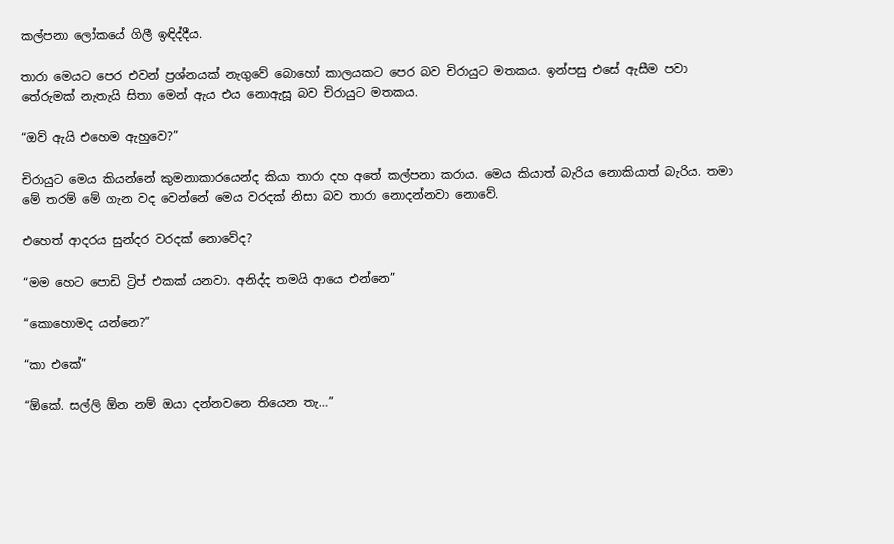කල්පනා ලෝකයේ ගිලී ඉඳිද්දීය.

තාරා මෙයට පෙර එවන් ප්‍රශ්නයක් නැගුවේ බොහෝ කාලයකට පෙර බව චිරායුට මතකය. ඉන්පසු එසේ ඇසීම පවා තේරුමක් නැතැයි සිතා මෙන් ඇය එය නොඇසූ බව චිරායුට මතකය.

“ඔව් ඇයි එහෙම ඇහුවෙ?”

චිරායුට මෙය කියන්නේ කුමනාකාරයෙන්ද කියා තාරා දහ අතේ කල්පනා කරාය. මෙය කියාත් බැරිය නොකියාත් බැරිය. තමා මේ තරම් මේ ගැන වද වෙන්නේ මෙය වරදක් නිසා බව තාරා නොදන්නවා නොවේ.

එහෙත් ආදරය සුන්දර වරදක් නොවේද?

“මම හෙට පොඩි ට්‍රිප් එකක් යනවා. අනිද්ද තමයි ආයෙ එන්නෙ”

“කොහොමද යන්නෙ?”

“කා එකේ”

“ඕකේ. සල්ලි ඕන නම් ඔයා දන්නවනෙ තියෙන තැ…”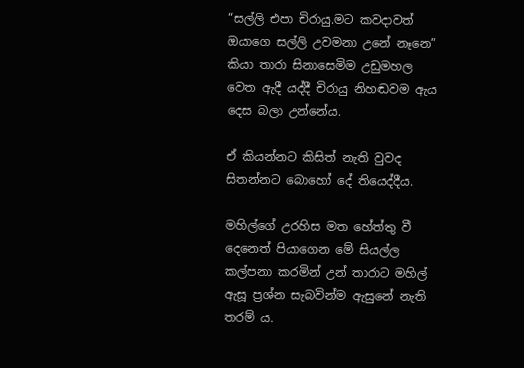“සල්ලි එපා චිරායු.මට කවදාවත් ඔයාගෙ සල්ලි උවමනා උනේ නෑනෙ” කියා තාරා සිනාසෙමිම උඩුමහල වෙත ඇදී යද්දී චිරායු නිහඬවම ඇය දෙස බලා උන්නේය.

ඒ කියන්නට කිසිත් නැති වුවද සිතන්නට බොහෝ දේ තියෙද්දීය.

මහිල්ගේ උරහිස මත හේත්තු වී දෙනෙත් පියාගෙන මේ සියල්ල කල්පනා කරමින් උන් තාරාට මහිල් ඇසූ ප්‍රශ්න සැබවින්ම ඇසුනේ නැති තරම් ය.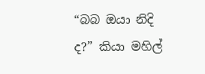“බබ ඔයා නිදි ද?” කියා මහිල්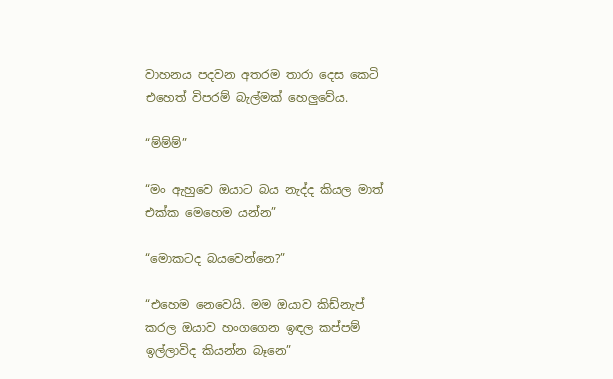වාහනය පදවන අතරම තාරා දෙස කෙටි එහෙත් විපරම් බැල්මක් හෙලුවේය.

“ම්ම්ම්”

“මං ඇහුවෙ ඔයාට බය නැද්ද කියල මාත් එක්ක මෙහෙම යන්න”

“මොකටද බයවෙන්නෙ?”

“එහෙම නෙවෙයි. මම ඔයාව කිඩ්නැප් කරල ඔයාව හංගගෙන ඉඳල කප්පම් ඉල්ලාවිද කියන්න බෑනෙ”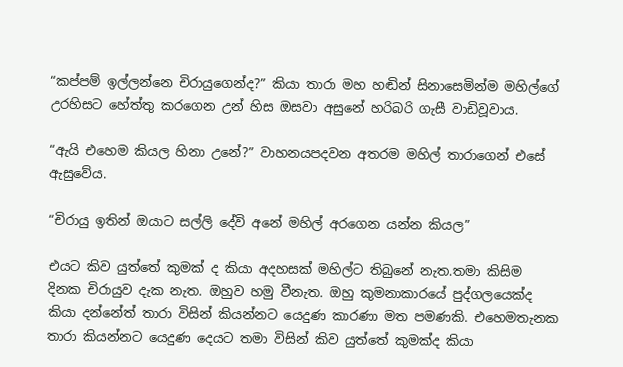“කප්පම් ඉල්ලන්නෙ චිරායුගෙන්ද?” කියා තාරා මහ හඬින් සිනාසෙමින්ම මහිල්ගේ උරහිසට හේත්තු කරගෙන උන් හිස ඔසවා අසුනේ හරිබරි ගැසී වාඩිවූවාය.

“ඇයි එහෙම කියල හිනා උනේ?” වාහනයපදවන අතරම මහිල් තාරාගෙන් එසේ ඇසුවේය.

“චිරායු ඉතින් ඔයාට සල්ලි දේවි අනේ මහිල් අරගෙන යන්න කියල”

එයට කිව යුත්තේ කුමක් ද කියා අදහසක් මහිල්ට තිබුනේ නැත.තමා කිසිම දිනක චිරායුව දැක නැත. ඔහුව හමු වීනැත. ඔහු කුමනාකාරයේ පුද්ගලයෙක්ද කියා දන්නේත් තාරා විසින් කියන්නට යෙදුණ කාරණා මත පමණකි. එහෙමතැනක තාරා කියන්නට යෙදුණ දෙයට තමා විසින් කිව යුත්තේ කුමක්ද කියා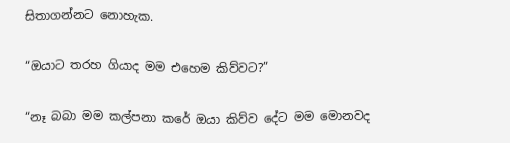සිතාගන්නට නොහැක.

“ඔයාට තරහ ගියාද මම එහෙම කිව්වට?”

“නෑ බබා මම කල්පනා කරේ ඔයා කිව්ව දේට මම මොනවද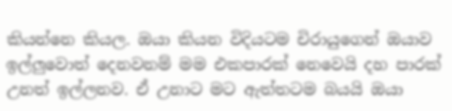කියන්නෙ කියල. ඔයා කියන විදියටම චිරායුගෙන් ඔයාව ඉල්ලුවොත් දෙනවනම් මම එකපාරක් නෙවෙයි දහ පාරක් උනත් ඉල්ලනව. ඒ උනාට මට ඇත්තටම බයයි ඔයා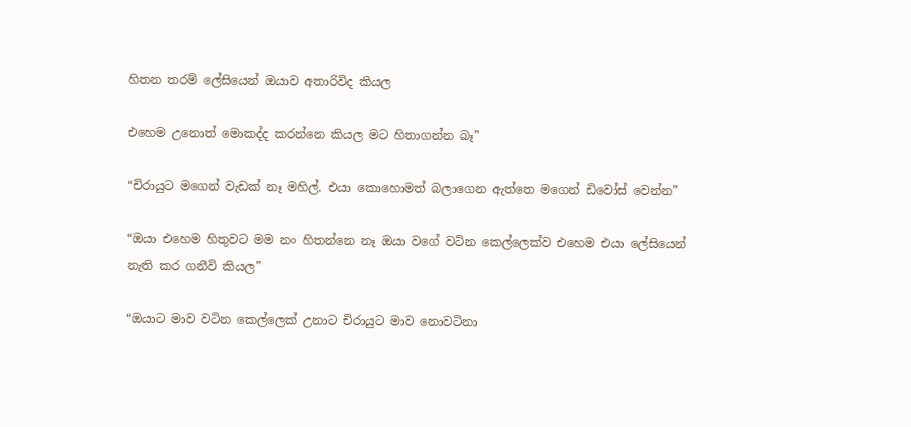හිතන තරම් ලේසියෙන් ඔයාව අතාරිවිද කියල

එහෙම උනොත් මොකද්ද කරන්නෙ කියල මට හිතාගන්න බෑ”

“චිරායුට මගෙන් වැඩක් නෑ මහිල්. එයා කොහොමත් බලාගෙන ඇත්තෙ මගෙන් ඩිවෝස් වෙන්න”

“ඔයා එහෙම හිතුවට මම නං හිතන්නෙ නෑ ඔයා වගේ වටින කෙල්ලෙක්ව එහෙම එයා ලේසියෙන් නැති කර ගනීවි කියල”

“ඔයාට මාව වටින කෙල්ලෙක් උනාට චිරායුට මාව නොවටිනා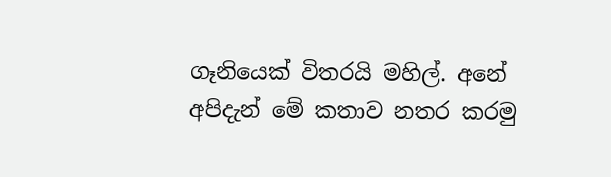ගෑනියෙක් විතරයි මහිල්. අනේ අපිදැන් මේ කතාව නතර කරමු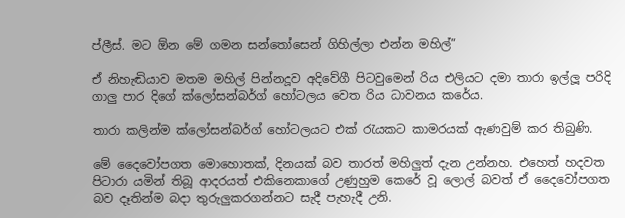ප්ලීස්. මට ඕන මේ ගමන සන්තෝසෙන් ගිහිල්ලා එන්න මහිල්”

ඒ නිහැඬියාව මතම මහිල් පින්නදූව අදිවේගී පිටවුමෙන් රිය එලියට දමා තාරා ඉල්ලූ පරිදි ගාලු පාර දිගේ ක්ලෝසන්බර්ග් හෝටලය වෙත රිය ධාවනය කරේය.

තාරා කලින්ම ක්ලෝසන්බර්ග් හෝටලයට එක් රැයකට කාමරයක් ඇණවුම් කර තිබුණි.

මේ දෛවෝපගත මොහොතක්, දිනයක් බව තාරත් මහිලුත් දැන උන්නහ. එහෙත් හදවත පිටාරා යමින් තිබූ ආදරයත් එකිනෙකාගේ උණුහුම කෙරේ වූ ලොල් බවත් ඒ දෛවෝපගත බව දෑතින්ම බදා තුරුලුකරගන්නට සැදී පැහැදී උනි.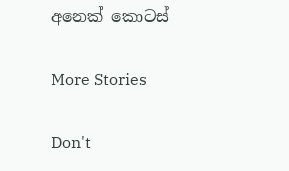අනෙක් කොටස්

More Stories

Don't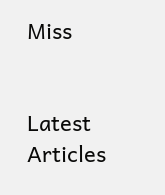Miss


Latest Articles